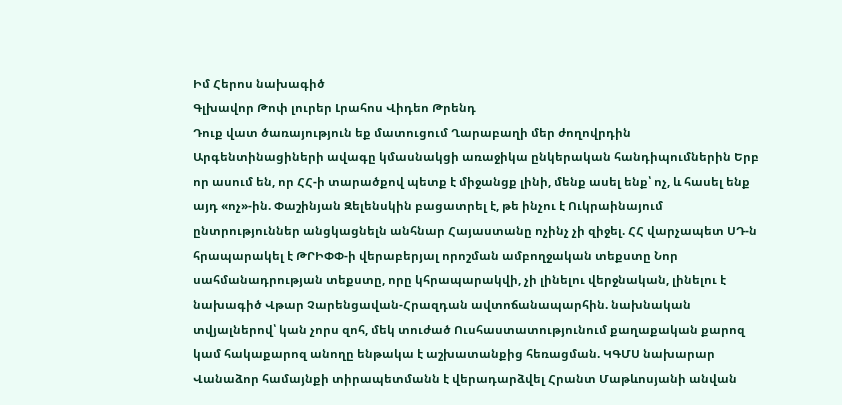Իմ Հերոս նախագիծ
Գլխավոր Թոփ լուրեր Լրահոս Վիդեո Թրենդ
Դուք վատ ծառայություն եք մատուցում Ղարաբաղի մեր ժողովրդին Արգենտինացիների ավագը կմասնակցի առաջիկա ընկերական հանդիպումներին Երբ որ ասում են, որ ՀՀ-ի տարածքով պետք է միջանցք լինի, մենք ասել ենք՝ ոչ, և հասել ենք այդ «ոչ»-ին. Փաշինյան Զելենսկին բացատրել է, թե ինչու է Ուկրաինայում ընտրություններ անցկացնելն անհնար Հայաստանը ոչինչ չի զիջել. ՀՀ վարչապետ ՍԴ-ն հրապարակել է ԹՐԻՓՓ-ի վերաբերյալ որոշման ամբողջական տեքստը Նոր սահմանադրության տեքստը, որը կհրապարակվի, չի լինելու վերջնական, լինելու է նախագիծ Վթար Չարենցավան-Հրազդան ավտոճանապարհին. նախնական տվյալներով՝ կան չորս զոհ, մեկ տուժած Ուսհաստատությունում քաղաքական քարոզ կամ հակաքարոզ անողը ենթակա է աշխատանքից հեռացման. ԿԳՄՍ նախարար Վանաձոր համայնքի տիրապետմանն է վերադարձվել Հրանտ Մաթևոսյանի անվան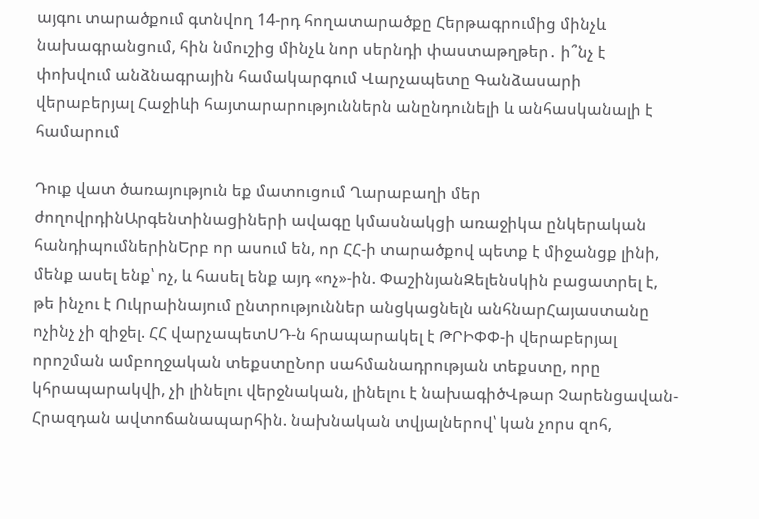այգու տարածքում գտնվող 14-րդ հողատարածքը Հերթագրումից մինչև նախագրանցում, հին նմուշից մինչև նոր սերնդի փաստաթղթեր․ ի՞նչ է փոխվում անձնագրային համակարգում Վարչապետը Գանձասարի վերաբերյալ Հաջիևի հայտարարություններն անընդունելի և անհասկանալի է համարում

Դուք վատ ծառայություն եք մատուցում Ղարաբաղի մեր ժողովրդինԱրգենտինացիների ավագը կմասնակցի առաջիկա ընկերական հանդիպումներինԵրբ որ ասում են, որ ՀՀ-ի տարածքով պետք է միջանցք լինի, մենք ասել ենք՝ ոչ, և հասել ենք այդ «ոչ»-ին. ՓաշինյանԶելենսկին բացատրել է, թե ինչու է Ուկրաինայում ընտրություններ անցկացնելն անհնարՀայաստանը ոչինչ չի զիջել. ՀՀ վարչապետՍԴ-ն հրապարակել է ԹՐԻՓՓ-ի վերաբերյալ որոշման ամբողջական տեքստըՆոր սահմանադրության տեքստը, որը կհրապարակվի, չի լինելու վերջնական, լինելու է նախագիծՎթար Չարենցավան-Հրազդան ավտոճանապարհին. նախնական տվյալներով՝ կան չորս զոհ,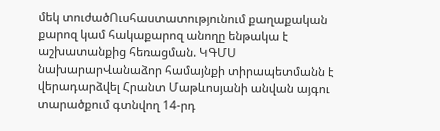մեկ տուժածՈւսհաստատությունում քաղաքական քարոզ կամ հակաքարոզ անողը ենթակա է աշխատանքից հեռացման. ԿԳՄՍ նախարարՎանաձոր համայնքի տիրապետմանն է վերադարձվել Հրանտ Մաթևոսյանի անվան այգու տարածքում գտնվող 14-րդ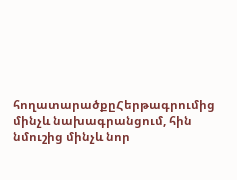հողատարածքըՀերթագրումից մինչև նախագրանցում, հին նմուշից մինչև նոր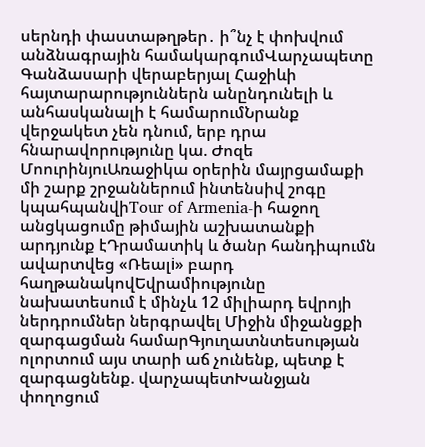սերնդի փաստաթղթեր․ ի՞նչ է փոխվում անձնագրային համակարգումՎարչապետը Գանձասարի վերաբերյալ Հաջիևի հայտարարություններն անընդունելի և անհասկանալի է համարումՆրանք վերջակետ չեն դնում, երբ դրա հնարավորությունը կա. Ժոզե ՄոուրինյուԱռաջիկա օրերին մայրցամաքի մի շարք շրջաններում ինտենսիվ շոգը կպահպանվիTour of Armenia-ի հաջող անցկացումը թիմային աշխատանքի արդյունք էԴրամատիկ և ծանր հանդիպումն ավարտվեց «Ռեալi» բարդ հաղթանակովԵվրամիությունը նախատեսում է մինչև 12 միլիարդ եվրոյի ներդրումներ ներգրավել Միջին միջանցքի զարգացման համարԳյուղատնտեսության ոլորտում այս տարի աճ չունենք, պետք է զարգացնենք. վարչապետԽանջյան փողոցում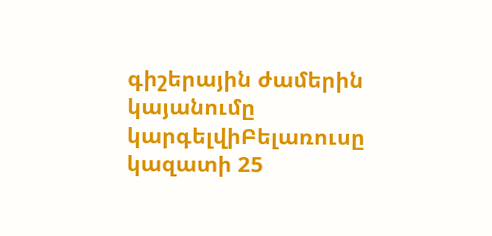գիշերային ժամերին կայանումը կարգելվիԲելառուսը կազատի 25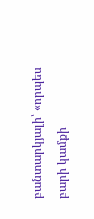բանտարկյալի՝ «որպես բարի կամքի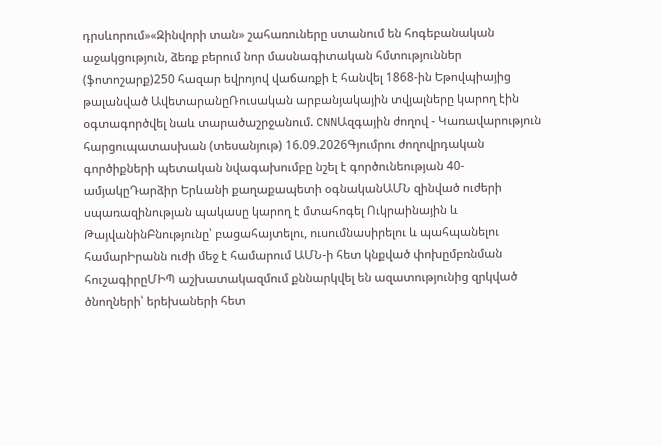դրսևորում»«Զինվորի տան» շահառուները ստանում են հոգեբանական աջակցություն, ձեռք բերում նոր մասնագիտական հմտություններ (ֆոտոշարք)250 հազար եվրոյով վաճառքի է հանվել 1868-ին Եթովպիայից թալանված ԱվետարանըՌուսական արբանյակային տվյալները կարող էին օգտագործվել նաև տարածաշրջանում. CNNԱզգային ժողով - Կառավարություն հարցուպատասխան (տեսանյութ) 16.09.2026Գյումրու ժողովրդական գործիքների պետական նվագախումբը նշել է գործունեության 40-ամյակըԴարձիր Երևանի քաղաքապետի օգնականԱՄՆ զինված ուժերի սպառազինության պակասը կարող է մտահոգել Ուկրաինային և ԹայվանինԲնությունը՝ բացահայտելու, ուսումնասիրելու և պահպանելու համարԻրանն ուժի մեջ է համարում ԱՄՆ-ի հետ կնքված փոխըմբռնման հուշագիրըՄԻՊ աշխատակազմում քննարկվել են ազատությունից զրկված ծնողների՝ երեխաների հետ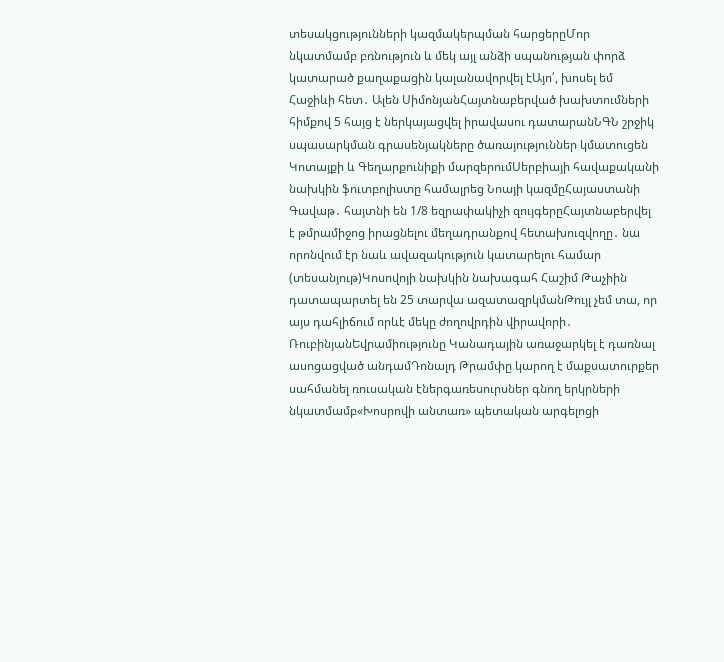տեսակցությունների կազմակերպման հարցերըՄոր նկատմամբ բռնություն և մեկ այլ անձի սպանության փորձ կատարած քաղաքացին կալանավորվել էԱյո՛, խոսել եմ Հաջիևի հետ․ Ալեն ՍիմոնյանՀայտնաբերված խախտումների հիմքով 5 հայց է ներկայացվել իրավասու դատարանՆԳՆ շրջիկ սպասարկման գրասենյակները ծառայություններ կմատուցեն Կոտայքի և Գեղարքունիքի մարզերումՍերբիայի հավաքականի նախկին ֆուտբոլիստը համալրեց Նոայի կազմըՀայաստանի Գավաթ․ հայտնի են 1/8 եզրափակիչի զույգերըՀայտնաբերվել է թմրամիջոց իրացնելու մեղադրանքով հետախուզվողը․ նա որոնվում էր նաև ավազակություն կատարելու համար (տեսանյութ)Կոսովոյի նախկին նախագահ Հաշիմ Թաչիին դատապարտել են 25 տարվա ազատազրկմանԹույլ չեմ տա, որ այս դահլիճում որևէ մեկը ժողովրդին վիրավորի․ ՌուբինյանԵվրամիությունը Կանադային առաջարկել է դառնալ ասոցացված անդամԴոնալդ Թրամփը կարող է մաքսատուրքեր սահմանել ռուսական էներգառեսուրսներ գնող երկրների նկատմամբ«Խոսրովի անտառ» պետական արգելոցի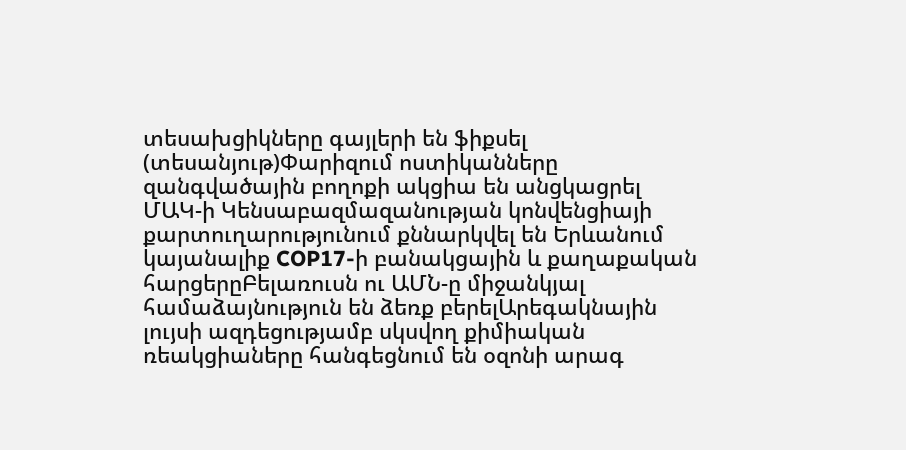տեսախցիկները գայլերի են ֆիքսել (տեսանյութ)Փարիզում ոստիկանները զանգվածային բողոքի ակցիա են անցկացրել ՄԱԿ-ի Կենսաբազմազանության կոնվենցիայի քարտուղարությունում քննարկվել են Երևանում կայանալիք COP17-ի բանակցային և քաղաքական հարցերըԲելառուսն ու ԱՄՆ-ը միջանկյալ համաձայնություն են ձեռք բերելԱրեգակնային լույսի ազդեցությամբ սկսվող քիմիական ռեակցիաները հանգեցնում են օզոնի արագ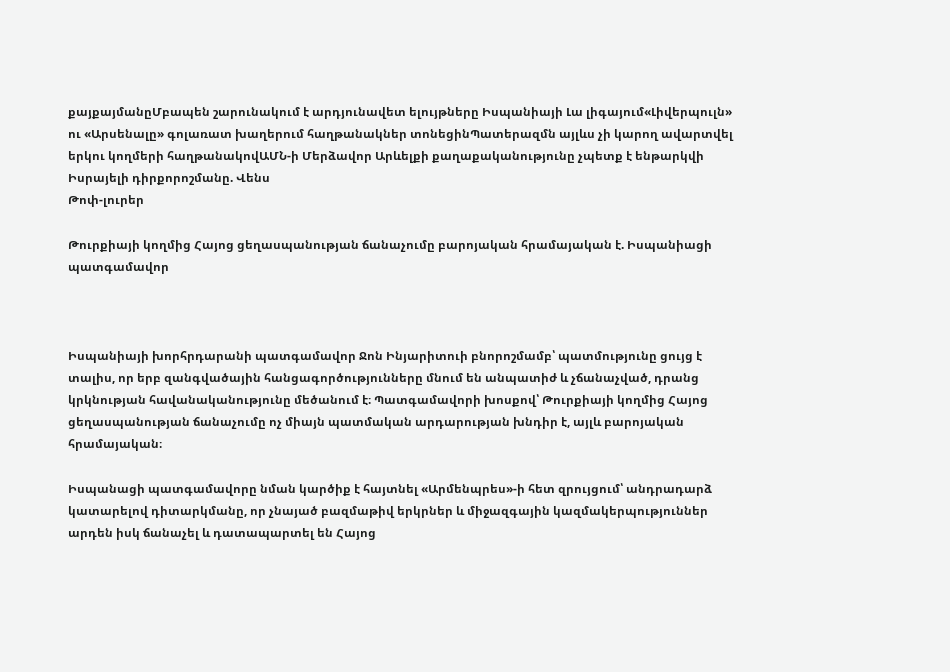քայքայմանըՄբապեն շարունակում է արդյունավետ ելույթները Իսպանիայի Լա լիգայում«Լիվերպուլն» ու «Արսենալը» գոլառատ խաղերում հաղթանակներ տոնեցինՊատերազմն այլևս չի կարող ավարտվել երկու կողմերի հաղթանակովԱՄՆ-ի Մերձավոր Արևելքի քաղաքականությունը չպետք է ենթարկվի Իսրայելի դիրքորոշմանը. Վենս
Թոփ-լուրեր

Թուրքիայի կողմից Հայոց ցեղասպանության ճանաչումը բարոյական հրամայական է. Իսպանիացի պատգամավոր



Իսպանիայի խորհրդարանի պատգամավոր Ջոն Ինյարիտուի բնորոշմամբ՝ պատմությունը ցույց է տալիս, որ երբ զանգվածային հանցագործությունները մնում են անպատիժ և չճանաչված, դրանց կրկնության հավանականությունը մեծանում է։ Պատգամավորի խոսքով՝ Թուրքիայի կողմից Հայոց ցեղասպանության ճանաչումը ոչ միայն պատմական արդարության խնդիր է, այլև բարոյական հրամայական։

Իսպանացի պատգամավորը նման կարծիք է հայտնել «Արմենպրես»-ի հետ զրույցում՝ անդրադարձ կատարելով դիտարկմանը, որ չնայած բազմաթիվ երկրներ և միջազգային կազմակերպություններ արդեն իսկ ճանաչել և դատապարտել են Հայոց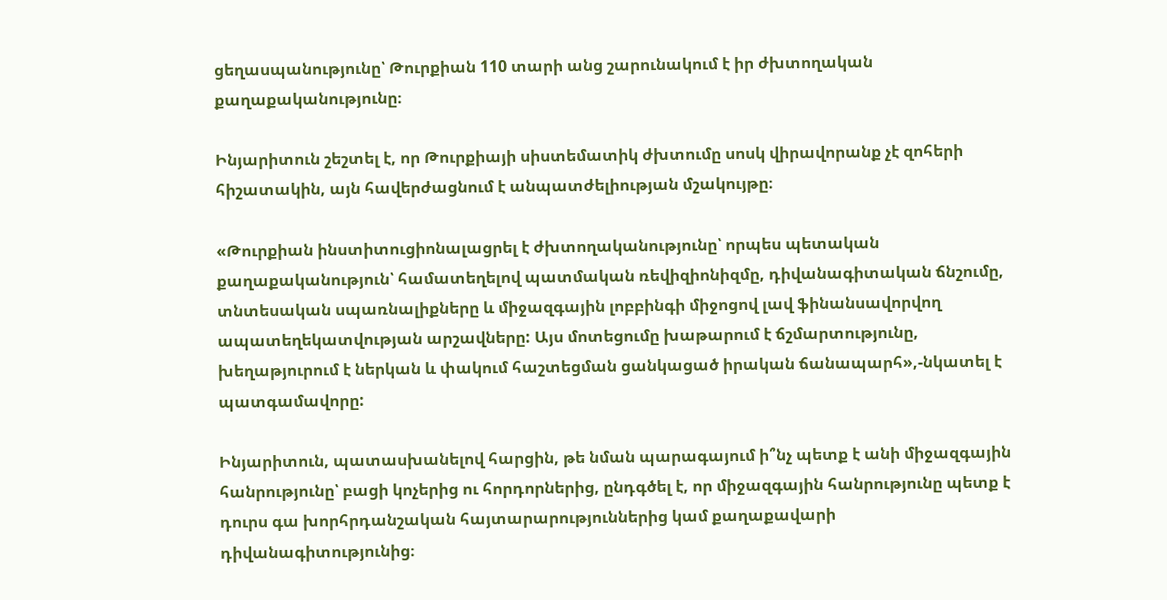ցեղասպանությունը՝ Թուրքիան 110 տարի անց շարունակում է իր ժխտողական քաղաքականությունը։

Ինյարիտուն շեշտել է, որ Թուրքիայի սիստեմատիկ ժխտումը սոսկ վիրավորանք չէ զոհերի հիշատակին, այն հավերժացնում է անպատժելիության մշակույթը։

«Թուրքիան ինստիտուցիոնալացրել է ժխտողականությունը՝ որպես պետական քաղաքականություն՝ համատեղելով պատմական ռեվիզիոնիզմը, դիվանագիտական ճնշումը, տնտեսական սպառնալիքները և միջազգային լոբբինգի միջոցով լավ ֆինանսավորվող ապատեղեկատվության արշավները: Այս մոտեցումը խաթարում է ճշմարտությունը, խեղաթյուրում է ներկան և փակում հաշտեցման ցանկացած իրական ճանապարհ»,-նկատել է պատգամավորը:

Ինյարիտուն, պատասխանելով հարցին, թե նման պարագայում ի՞նչ պետք է անի միջազգային հանրությունը՝ բացի կոչերից ու հորդորներից, ընդգծել է, որ միջազգային հանրությունը պետք է դուրս գա խորհրդանշական հայտարարություններից կամ քաղաքավարի դիվանագիտությունից։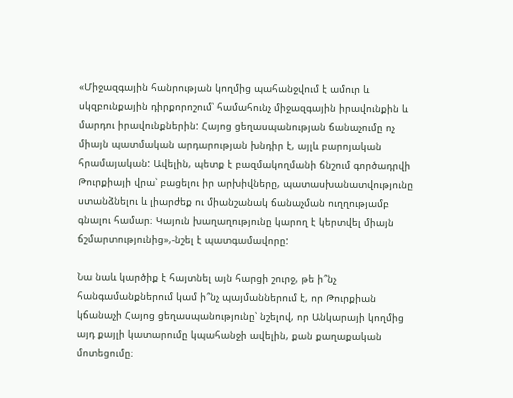«Միջազգային հանրության կողմից պահանջվում է ամուր և սկզբունքային դիրքորոշում՝ համահունչ միջազգային իրավունքին և մարդու իրավունքներին: Հայոց ցեղասպանության ճանաչումը ոչ միայն պատմական արդարության խնդիր է, այլև բարոյական հրամայական: Ավելին, պետք է բազմակողմանի ճնշում գործադրվի Թուրքիայի վրա՝ բացելու իր արխիվները, պատասխանատվությունը ստանձնելու և լիարժեք ու միանշանակ ճանաչման ուղղությամբ գնալու համար։ Կայուն խաղաղությունը կարող է կերտվել միայն ճշմարտությունից»,-նշել է պատգամավորը:

Նա նաև կարծիք է հայտնել այն հարցի շուրջ, թե ի՞նչ հանգամանքներում կամ ի՞նչ պայմաններում է, որ Թուրքիան կճանաչի Հայոց ցեղասպանությունը՝ նշելով, որ Անկարայի կողմից այդ քայլի կատարումը կպահանջի ավելին, քան քաղաքական մոտեցումը։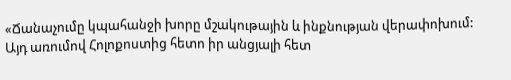«Ճանաչումը կպահանջի խորը մշակութային և ինքնության վերափոխում: Այդ առումով Հոլոքոստից հետո իր անցյալի հետ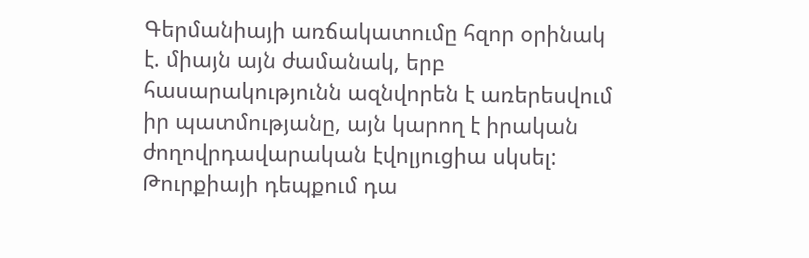Գերմանիայի առճակատումը հզոր օրինակ է. միայն այն ժամանակ, երբ հասարակությունն ազնվորեն է առերեսվում իր պատմությանը, այն կարող է իրական ժողովրդավարական էվոլյուցիա սկսել: Թուրքիայի դեպքում դա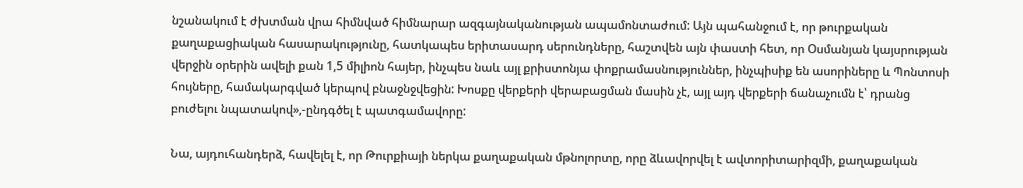նշանակում է ժխտման վրա հիմնված հիմնարար ազգայնականության ապամոնտաժում: Այն պահանջում է, որ թուրքական քաղաքացիական հասարակությունը, հատկապես երիտասարդ սերունդները, հաշտվեն այն փաստի հետ, որ Օսմանյան կայսրության վերջին օրերին ավելի քան 1,5 միլիոն հայեր, ինչպես նաև այլ քրիստոնյա փոքրամասնություններ, ինչպիսիք են ասորիները և Պոնտոսի հույները, համակարգված կերպով բնաջնջվեցին: Խոսքը վերքերի վերաբացման մասին չէ, այլ այդ վերքերի ճանաչումն է՝ դրանց բուժելու նպատակով»,-ընդգծել է պատգամավորը:

Նա, այդուհանդերձ, հավելել է, որ Թուրքիայի ներկա քաղաքական մթնոլորտը, որը ձևավորվել է ավտորիտարիզմի, քաղաքական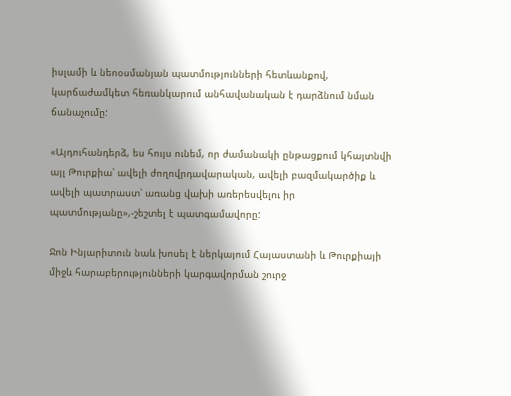իսլամի և նեոօսմանյան պատմությունների հետևանքով, կարճաժամկետ հեռանկարում անհավանական է դարձնում նման ճանաչումը:

«Այդուհանդերձ, ես հույս ունեմ, որ ժամանակի ընթացքում կհայտնվի այլ Թուրքիա՝ ավելի ժողովրդավարական, ավելի բազմակարծիք և ավելի պատրաստ՝ առանց վախի առերեսվելու իր պատմությանը»,-շեշտել է պատգամավորը:

Ջոն Ինյարիտուն նաև խոսել է ներկայում Հայաստանի և Թուրքիայի միջև հարաբերությունների կարգավորման շուրջ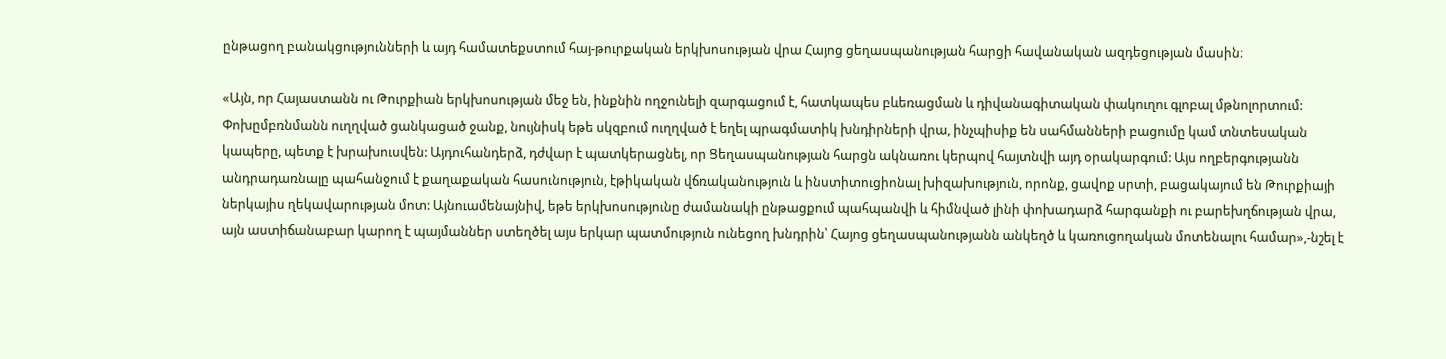ընթացող բանակցությունների և այդ համատեքստում հայ-թուրքական երկխոսության վրա Հայոց ցեղասպանության հարցի հավանական ազդեցության մասին։

«Այն, որ Հայաստանն ու Թուրքիան երկխոսության մեջ են, ինքնին ողջունելի զարգացում է, հատկապես բևեռացման և դիվանագիտական փակուղու գլոբալ մթնոլորտում: Փոխըմբռնմանն ուղղված ցանկացած ջանք, նույնիսկ եթե սկզբում ուղղված է եղել պրագմատիկ խնդիրների վրա, ինչպիսիք են սահմանների բացումը կամ տնտեսական կապերը, պետք է խրախուսվեն: Այդուհանդերձ, դժվար է պատկերացնել, որ Ցեղասպանության հարցն ակնառու կերպով հայտնվի այդ օրակարգում: Այս ողբերգությանն անդրադառնալը պահանջում է քաղաքական հասունություն, էթիկական վճռականություն և ինստիտուցիոնալ խիզախություն, որոնք, ցավոք սրտի, բացակայում են Թուրքիայի ներկայիս ղեկավարության մոտ: Այնուամենայնիվ, եթե երկխոսությունը ժամանակի ընթացքում պահպանվի և հիմնված լինի փոխադարձ հարգանքի ու բարեխղճության վրա, այն աստիճանաբար կարող է պայմաններ ստեղծել այս երկար պատմություն ունեցող խնդրին՝ Հայոց ցեղասպանությանն անկեղծ և կառուցողական մոտենալու համար»,-նշել է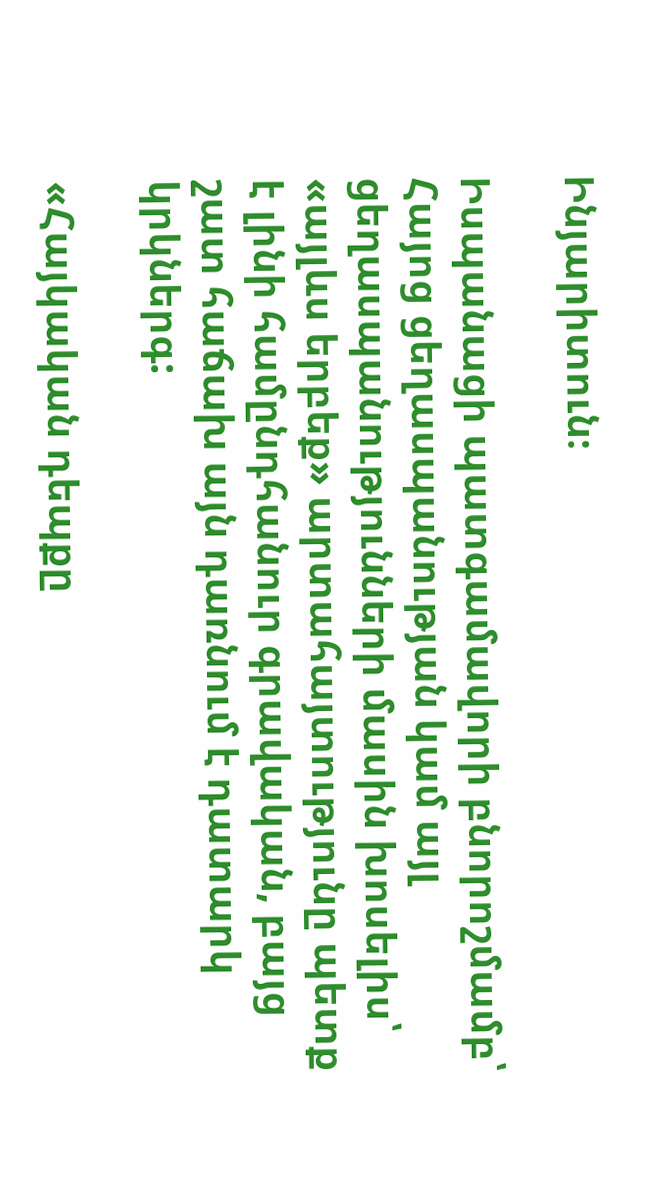Ինյարիտուն։

Իսպանացի պատգամավորի բնորոշմամբ՝ Հայոց ցեղասպանության կամ այլ ցեղասպանությունների մասին խոսելիս՝ «այլևս երբեք» արտահայտությունը պետք է լինի համընդհանուր գրավական, բայց շատ հաճախ այն դառնում է դատարկ կրկներգ:

«Հայկական դեպքը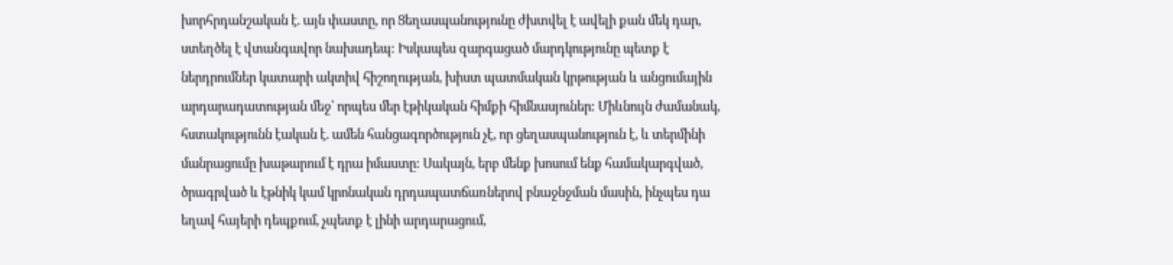խորհրդանշական է. այն փաստը, որ Ցեղասպանությունը ժխտվել է ավելի քան մեկ դար, ստեղծել է վտանգավոր նախադեպ: Իսկապես զարգացած մարդկությունը պետք է ներդրումներ կատարի ակտիվ հիշողության, խիստ պատմական կրթության և անցումային արդարադատության մեջ՝ որպես մեր էթիկական հիմքի հիմնասյուներ: Միևնույն ժամանակ, հստակությունն էական է. ամեն հանցագործություն չէ, որ ցեղասպանություն է, և տերմինի մանրացումը խաթարում է դրա իմաստը: Սակայն, երբ մենք խոսում ենք համակարգված, ծրագրված և էթնիկ կամ կրոնական դրդապատճառներով բնաջնջման մասին, ինչպես դա եղավ հայերի դեպքում, չպետք է լինի արդարացում,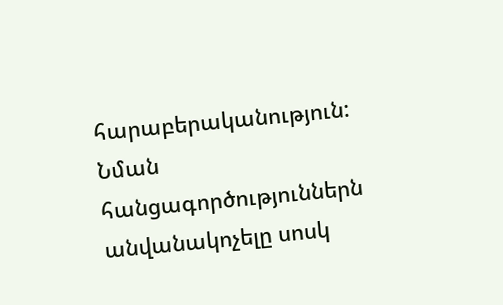հարաբերականություն: Նման հանցագործություններն անվանակոչելը սոսկ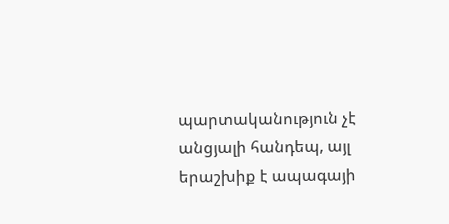պարտականություն չէ անցյալի հանդեպ, այլ երաշխիք է ապագայի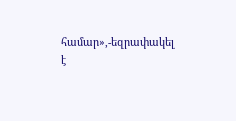համար»,-եզրափակել է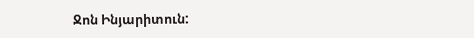Ջոն Ինյարիտուն: